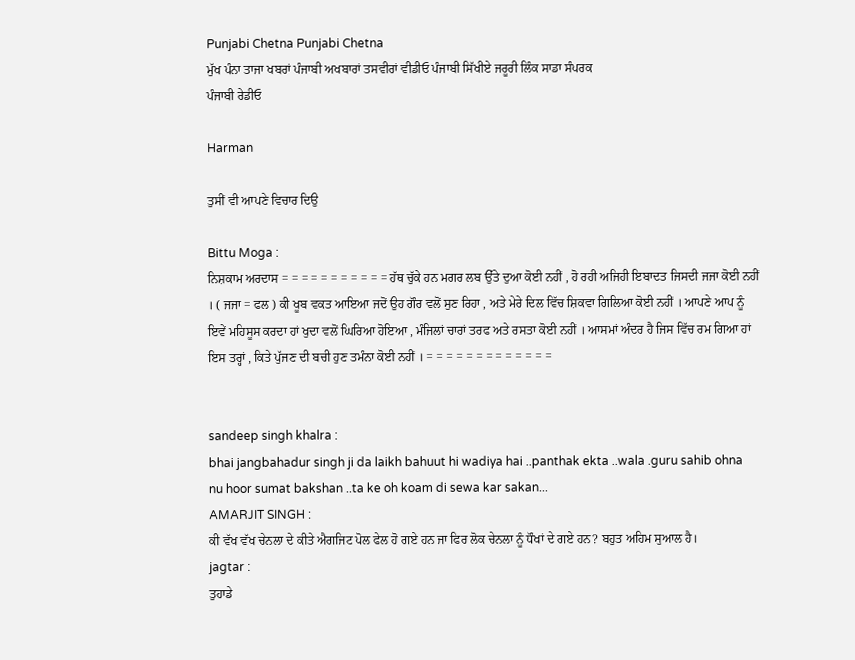Punjabi Chetna Punjabi Chetna
ਮੁੱਖ ਪੰਨਾ ਤਾਜਾ ਖਬਰਾਂ ਪੰਜਾਬੀ ਅਖਬਾਰਾਂ ਤਸਵੀਰਾਂ ਵੀਡੀਓ ਪੰਜਾਬੀ ਸਿੱਖੀਏ ਜਰੂਰੀ ਲਿੰਕ ਸਾਡਾ ਸੰਪਰਕ
ਪੰਜਾਬੀ ਰੇਡੀਓ

Harman

ਤੁਸੀਂ ਵੀ ਆਪਣੇ ਵਿਚਾਰ ਦਿਉ

Bittu Moga :
ਨਿਸ਼ਕਾਮ ਅਰਦਾਸ = = = = = = = = = = = ਹੱਥ ਚੁੱਕੇ ਹਨ ਮਗਰ ਲਬ ਉੱਤੇ ਦੁਆ ਕੋਈ ਨਹੀਂ , ਹੋ ਰਹੀ ਅਜਿਹੀ ਇਬਾਦਤ ਜਿਸਦੀ ਜਜਾ ਕੋਈ ਨਹੀਂ । ( ਜਜਾ = ਫਲ ) ਕੀ ਖੂਬ ਵਕਤ ਆਇਆ ਜਦੋਂ ਉਹ ਗੌਰ ਵਲੋਂ ਸੁਣ ਰਿਹਾ , ਅਤੇ ਮੇਰੇ ਦਿਲ ਵਿੱਚ ਸ਼ਿਕਵਾ ਗਿਲਿਆ ਕੋਈ ਨਹੀਂ । ਆਪਣੇ ਆਪ ਨੂੰ ਇਵੇਂ ਮਹਿਸੂਸ ਕਰਦਾ ਹਾਂ ਖੁਦਾ ਵਲੋਂ ਘਿਰਿਆ ਹੋਇਆ , ਮੰਜਿਲਾਂ ਚਾਰਾਂ ਤਰਫ ਅਤੇ ਰਸਤਾ ਕੋਈ ਨਹੀਂ । ਆਸਮਾਂ ਅੰਦਰ ਹੈ ਜਿਸ ਵਿੱਚ ਰਮ ਗਿਆ ਹਾਂ ਇਸ ਤਰ੍ਹਾਂ , ਕਿਤੇ ਪੁੱਜਣ ਦੀ ਬਚੀ ਹੁਣ ਤਮੰਨਾ ਕੋਈ ਨਹੀਂ । = = = = = = = = = = = = =


sandeep singh khalra :
bhai jangbahadur singh ji da laikh bahuut hi wadiya hai ..panthak ekta ..wala .guru sahib ohna nu hoor sumat bakshan ..ta ke oh koam di sewa kar sakan...
AMARJIT SINGH :
ਕੀ ਵੱਖ ਵੱਖ ਚੇਨਲਾ ਦੇ ਕੀਤੇ ਐਗਜਿਟ ਪੋਲ ਫੇਲ ਹੋ ਗਏ ਹਨ ਜਾ ਫਿਰ ਲੋਕ ਚੇਨਲਾ ਨੂੰ ਧੌਖਾਂ ਦੇ ਗਏ ਹਨ? ਬਹੁਤ ਅਹਿਮ ਸੁਆਲ ਹੈ।
jagtar :
ਤੁਹਾਡੇ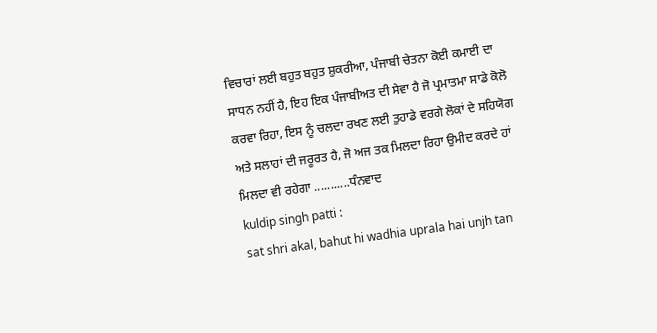ਵਿਚਾਰਾਂ ਲਈ ਬਹੁਤ ਬਹੁਤ ਸ਼ੁਕਰੀਆ, ਪੰਜਾਬੀ ਚੇਤਨਾ ਕੋਈ ਕਮਾਈ ਦਾ ਸਾਧਨ ਨਹੀਂ ਹੈ, ਇਹ ਇਕ ਪੰਜਾਬੀਅਤ ਦੀ ਸੇਵਾ ਹੈ ਜੋ ਪ੍ਰਮਾਤਮਾ ਸਾਡੇ ਕੋਲੋ ਕਰਵਾ ਰਿਹਾ, ਇਸ ਨੂੰ ਚਲਦਾ ਰਖਣ ਲਈ ਤੁਹਾਡੇ ਵਰਗੇ ਲੋਕਾਂ ਦੇ ਸਹਿਯੋਗ ਅਤੇ ਸਲਾਹਾਂ ਦੀ ਜਰੂਰਤ ਹੈ, ਜੋ ਅਜ ਤਕ ਮਿਲਦਾ ਰਿਹਾ ਉਮੀਦ ਕਰਦੇ ਹਾਂ ਮਿਲਦਾ ਵੀ ਰਹੇਗਾ ...........ਧੰਨਵਾਦ
kuldip singh patti :
sat shri akal, bahut hi wadhia uprala hai unjh tan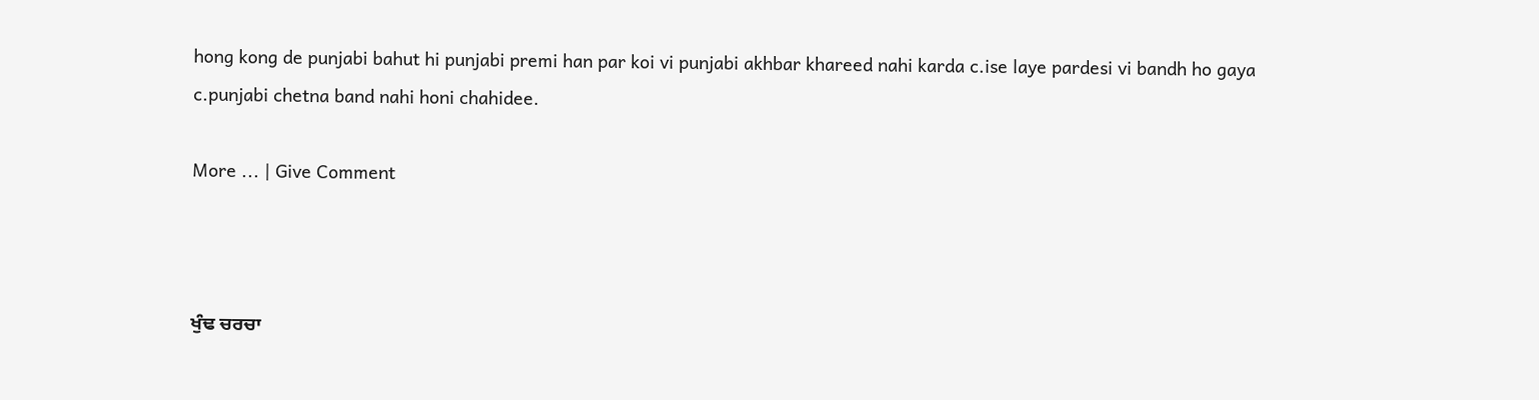hong kong de punjabi bahut hi punjabi premi han par koi vi punjabi akhbar khareed nahi karda c.ise laye pardesi vi bandh ho gaya c.punjabi chetna band nahi honi chahidee.

More ... | Give Comment



ਖੁੰਢ ਚਰਚਾ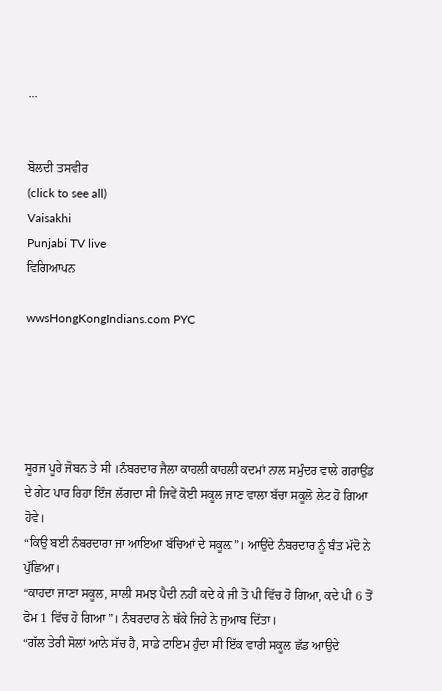...


ਬੋਲਦੀ ਤਸਵੀਰ
(click to see all)
Vaisakhi
Punjabi TV live
ਵਿਗਿਆਪਨ

wwsHongKongIndians.com PYC





ਸੂਰਜ ਪੂਰੇ ਜੋਬਨ ਤੇ ਸੀ ।ਨੰਬਰਦਾਰ ਜੈਲਾ ਕਾਹਲੀ ਕਾਹਲੀ ਕਦਮਾਂ ਨਾਲ ਸਮੁੰਦਰ ਵਾਲੇ ਗਰਾਉਂਡ ਦੇ ਗੇਟ ਪਾਰ ਰਿਹਾ ਇੰਜ ਲੱਗਦਾ ਸੀ ਜਿਵੇਂ ਕੋਈ ਸਕੂਲ ਜਾਣ ਵਾਲਾ ਬੱਚਾ ਸਕੂਲੋ ਲੇਟ ਹੋ ਗਿਆ ਹੋਵੇ।
“ਕਿਉ ਬਈ ਨੰਬਰਦਾਰਾ ਜਾ ਆਇਆ ਬੱਚਿਆਂ ਦੇ ਸਕੂਲ਼”। ਆਉਂਦੇ ਨੰਬਰਦਾਰ ਨੂੰ ਬੰਤ ਮੱਦੋ ਨੇ ਪੁੱਛਿਆ।
“ਕਾਹਦਾ ਜਾਣਾ ਸਕੂਲ, ਸਾਲੀ ਸਮਝ ਪੈਦੀ ਨਹੀਂ ਕਦੇ ਕੇ ਜੀ ਤੋ ਪੀ ਵਿੱਚ ਹੋ ਗਿਆ, ਕਦੇ ਪੀ 6 ਤੋਂ ਫੋਮ 1 ਵਿੱਚ ਹੋ ਗਿਆ”। ਨੰਬਰਦਾਰ ਨੇ ਥੱਕੇ ਜਿਹੇ ਨੇ ਜੁਆਬ ਦਿੱਤਾ।
“ਗੱਲ ਤੇਰੀ ਸੋਲਾਂ ਆਨੇ ਸੱਚ ਹੈ, ਸਾਡੇ ਟਾਇਮ ਹੁੰਦਾ ਸੀ ਇੱਕ ਵਾਰੀ ਸਕੂਲ ਛੱਡ ਆਉਦੇ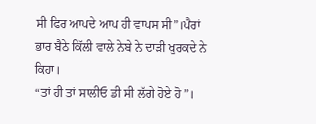ਸੀ ਫਿਰ ਆਪਦੇ ਆਪ ਹੀ ਵਾਪਸ ਸੀ”।ਪੈਰਾਂ ਭਾਰ ਬੈਠੇ ਕਿੱਲੀ ਵਾਲੇ ਨੇਬੇ ਨੇ ਦਾੜੀ ਖੁਰਕਦੇ ਨੇ ਕਿਹਾ।
“ਤਾਂ ਹੀ ਤਾਂ ਸਾਲੀਓ ਡੀ ਸੀ ਲੱਗੇ ਹੋਏ ਹੋ”।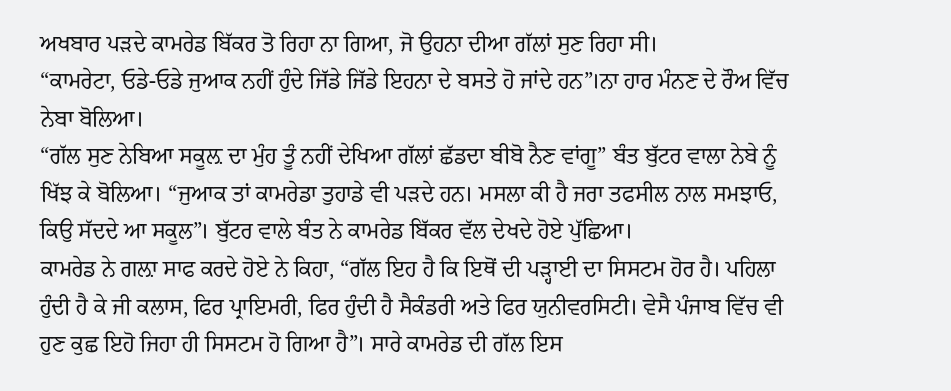ਅਖਬਾਰ ਪੜਦੇ ਕਾਮਰੇਡ ਬਿੱਕਰ ਤੋ ਰਿਹਾ ਨਾ ਗਿਆ, ਜੋ ਉਹਨਾ ਦੀਆ ਗੱਲਾਂ ਸੁਣ ਰਿਹਾ ਸੀ।
“ਕਾਮਰੇਟਾ, ਓਡੇ-ਓਡੇ ਜੁਆਕ ਨਹੀਂ ਹੁੰਦੇ ਜਿੱਡੇ ਜਿੱਡੇ ਇਹਨਾ ਦੇ ਬਸਤੇ ਹੋ ਜਾਂਦੇ ਹਨ”।ਨਾ ਹਾਰ ਮੰਨਣ ਦੇ ਰੌਅ ਵਿੱਚ ਨੇਬਾ ਬੋਲਿਆ।
“ਗੱਲ ਸੁਣ ਨੇਬਿਆ ਸਕੂਲ਼ ਦਾ ਮੁੰਹ ਤੂੰ ਨਹੀਂ ਦੇਖਿਆ ਗੱਲਾਂ ਛੱਡਦਾ ਬੀਬੋ ਨੈਣ ਵਾਂਗੂ” ਬੰਤ ਬੁੱਟਰ ਵਾਲਾ ਨੇਬੇ ਨੂੰ ਖਿੱਝ ਕੇ ਬੋਲਿਆ। “ਜੁਆਕ ਤਾਂ ਕਾਮਰੇਡਾ ਤੁਹਾਡੇ ਵੀ ਪੜਦੇ ਹਨ। ਮਸਲਾ ਕੀ ਹੈ ਜਰਾ ਤਫਸੀਲ ਨਾਲ ਸਮਝਾਓ, ਕਿਉ ਸੱਦਦੇ ਆ ਸਕੂਲ”। ਬੁੱਟਰ ਵਾਲੇ ਬੰਤ ਨੇ ਕਾਮਰੇਡ ਬਿੱਕਰ ਵੱਲ ਦੇਖਦੇ ਹੋਏ ਪੁੱਛਿਆ।
ਕਾਮਰੇਡ ਨੇ ਗਲ਼ਾ ਸਾਫ ਕਰਦੇ ਹੋਏ ਨੇ ਕਿਹਾ, “ਗੱਲ ਇਹ ਹੈ ਕਿ ਇਥੋਂ ਦੀ ਪੜ੍ਹਾਈ ਦਾ ਸਿਸਟਮ ਹੋਰ ਹੈ। ਪਹਿਲਾ ਹੁੰਦੀ ਹੈ ਕੇ ਜੀ ਕਲਾਸ, ਫਿਰ ਪ੍ਰਾਇਮਰੀ, ਫਿਰ ਹੁੰਦੀ ਹੈ ਸੈਕੰਡਰੀ ਅਤੇ ਫਿਰ ਯੁਨੀਵਰਸਿਟੀ। ਵੇਸੈ ਪੰਜਾਬ ਵਿੱਚ ਵੀ ਹੁਣ ਕੁਛ ਇਹੋ ਜਿਹਾ ਹੀ ਸਿਸਟਮ ਹੋ ਗਿਆ ਹੈ”। ਸਾਰੇ ਕਾਮਰੇਡ ਦੀ ਗੱਲ ਇਸ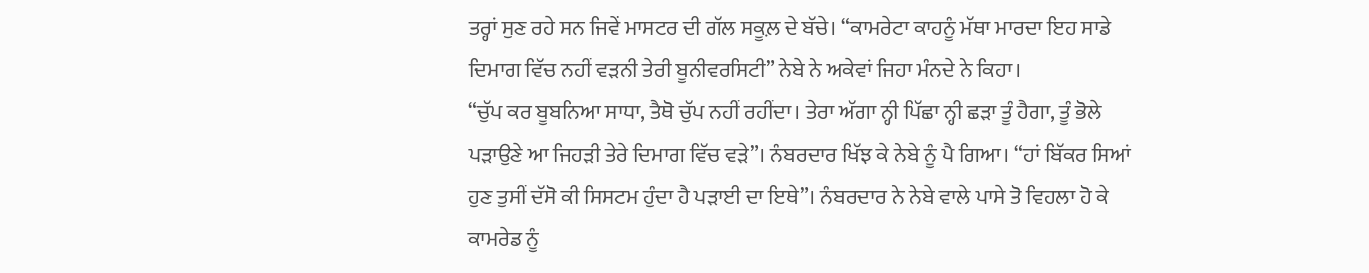ਤਰ੍ਹਾਂ ਸੁਣ ਰਹੇ ਸਨ ਜਿਵੇਂ ਮਾਸਟਰ ਦੀ ਗੱਲ ਸਕੂਲ਼ ਦੇ ਬੱਚੇ। “ਕਾਮਰੇਟਾ ਕਾਹਨੂੰ ਮੱਥਾ ਮਾਰਦਾ ਇਹ ਸਾਡੇ ਦਿਮਾਗ ਵਿੱਚ ਨਹੀਂ ਵੜਨੀ ਤੇਰੀ ਬੂਨੀਵਰਸਿਟੀ” ਨੇਬੇ ਨੇ ਅਕੇਵਾਂ ਜਿਹਾ ਮੰਨਦੇ ਨੇ ਕਿਹਾ।
“ਚੁੱਪ ਕਰ ਬੂਬਨਿਆ ਸਾਧਾ, ਤੈਥੋ ਚੁੱਪ ਨਹੀਂ ਰਹੀਂਦਾ। ਤੇਰਾ ਅੱਗਾ ਨ੍ਹੀ ਪਿੱਛਾ ਨ੍ਹੀ ਛੜਾ ਤੂੰ ਹੈਗਾ, ਤੂੰ ਭੋਲੇ ਪੜਾਉਣੇ ਆ ਜਿਹੜੀ ਤੇਰੇ ਦਿਮਾਗ ਵਿੱਚ ਵੜੇ”। ਨੰਬਰਦਾਰ ਖਿੱਝ ਕੇ ਨੇਬੇ ਨੂੰ ਪੈ ਗਿਆ। “ਹਾਂ ਬਿੱਕਰ ਸਿਆਂ ਹੁਣ ਤੁਸੀਂ ਦੱਸੋ ਕੀ ਸਿਸਟਮ ਹੁੰਦਾ ਹੈ ਪੜਾਈ ਦਾ ਇਥੇ”। ਨੰਬਰਦਾਰ ਨੇ ਨੇਬੇ ਵਾਲੇ ਪਾਸੇ ਤੋ ਵਿਹਲਾ ਹੋ ਕੇ ਕਾਮਰੇਡ ਨੂੰ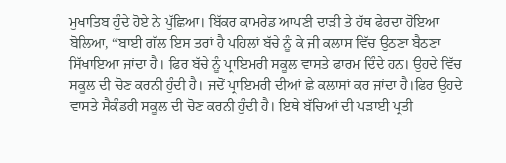ਮੁਖਾਤਿਬ ਹੁੰਦੇ ਹੋਏ ਨੇ ਪੁੱਛਿਆ। ਬਿੱਕਰ ਕਾਮਰੇਡ ਆਪਣੀ ਦਾੜੀ ਤੇ ਹੱਥ ਫੇਰਦਾ ਹੋਇਆ ਬੋਲਿਆ, “ਬਾਈ ਗੱਲ ਇਸ ਤਰਾਂ ਹੈ ਪਹਿਲਾਂ ਬੱਚੇ ਨੂੰ ਕੇ ਜੀ ਕਲਾਸ ਵਿੱਚ ਉਠਣਾ ਬੈਠਣਾ ਸਿੱਖਾਇਆ ਜਾਂਦਾ ਹੈ। ਫਿਰ ਬੱਚੇ ਨੂੰ ਪ੍ਰਾਇਮਰੀ ਸਕੂਲ ਵਾਸਤੇ ਫਾਰਮ ਦਿੰਦੇ ਹਨ। ਉਹਦੇ ਵਿੱਚ ਸਕੂਲ ਦੀ ਚੋਣ ਕਰਨੀ ਹੁੰਦੀ ਹੈ। ਜਦੋਂ ਪ੍ਰਾਇਮਰੀ ਦੀਆਂ ਛੇ ਕਲਾਸਾਂ ਕਰ ਜਾਂਦਾ ਹੈ।ਫਿਰ ਉਹਦੇ ਵਾਸਤੇ ਸੈਕੰਡਰੀ ਸਕੂਲ ਦੀ ਚੋਣ ਕਰਨੀ ਹੁੰਦੀ ਹੈ। ਇਥੇ ਬੱਚਿਆਂ ਦੀ ਪੜਾਈ ਪ੍ਰਤੀ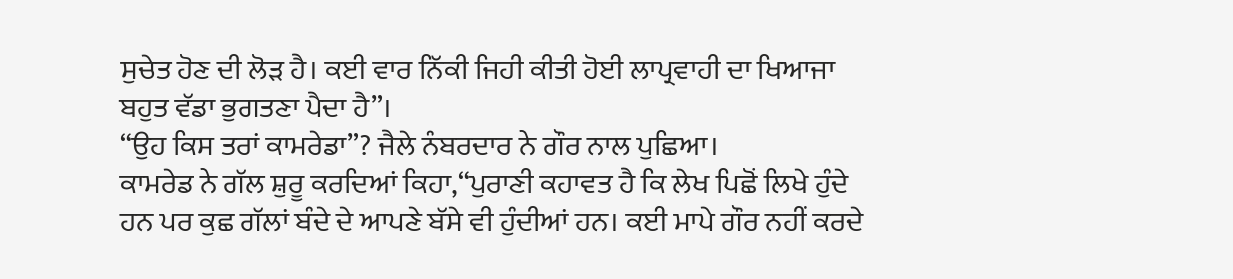ਸੁਚੇਤ ਹੋਣ ਦੀ ਲੋੜ ਹੈ। ਕਈ ਵਾਰ ਨਿੱਕੀ ਜਿਹੀ ਕੀਤੀ ਹੋਈ ਲਾਪ੍ਰਵਾਹੀ ਦਾ ਖਿਆਜਾ ਬਹੁਤ ਵੱਡਾ ਭੁਗਤਣਾ ਪੈਦਾ ਹੈ”।
“ਉਹ ਕਿਸ ਤਰਾਂ ਕਾਮਰੇਡਾ”? ਜੈਲੇ ਨੰਬਰਦਾਰ ਨੇ ਗੌਰ ਨਾਲ ਪੁਛਿਆ।
ਕਾਮਰੇਡ ਨੇ ਗੱਲ ਸ਼ੁਰੂ ਕਰਦਿਆਂ ਕਿਹਾ,“ਪੁਰਾਣੀ ਕਹਾਵਤ ਹੈ ਕਿ ਲੇਖ ਪਿਛੋਂ ਲਿਖੇ ਹੁੰਦੇ ਹਨ ਪਰ ਕੁਛ ਗੱਲਾਂ ਬੰਦੇ ਦੇ ਆਪਣੇ ਬੱਸੇ ਵੀ ਹੁੰਦੀਆਂ ਹਨ। ਕਈ ਮਾਪੇ ਗੌਰ ਨਹੀਂ ਕਰਦੇ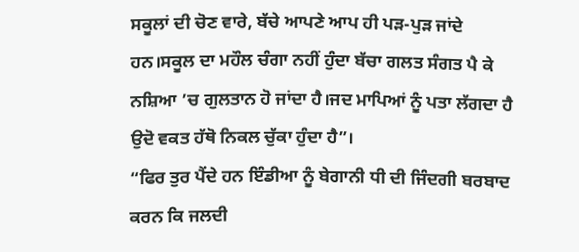ਸਕੂਲਾਂ ਦੀ ਚੋਣ ਵਾਰੇ, ਬੱਚੇ ਆਪਣੇ ਆਪ ਹੀ ਪੜ-ਪੁੜ ਜਾਂਦੇ ਹਨ।ਸਕੂਲ ਦਾ ਮਹੌਲ ਚੰਗਾ ਨਹੀਂ ਹੁੰਦਾ ਬੱਚਾ ਗਲਤ ਸੰਗਤ ਪੈ ਕੇ ਨਸ਼ਿਆ ’ਚ ਗੁਲਤਾਨ ਹੋ ਜਾਂਦਾ ਹੈ।ਜਦ ਮਾਪਿਆਂ ਨੂੰ ਪਤਾ ਲੱਗਦਾ ਹੈ ਉਦੋ ਵਕਤ ਹੱਥੋ ਨਿਕਲ ਚੁੱਕਾ ਹੁੰਦਾ ਹੈ”।
“ਫਿਰ ਤੁਰ ਪੈਂਦੇ ਹਨ ਇੰਡੀਆ ਨੂੰ ਬੇਗਾਨੀ ਧੀ ਦੀ ਜਿੰਦਗੀ ਬਰਬਾਦ ਕਰਨ ਕਿ ਜਲਦੀ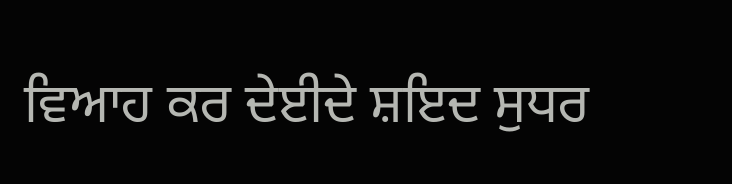ਵਿਆਹ ਕਰ ਦੇਈਦੇ ਸ਼ਇਦ ਸੁਧਰ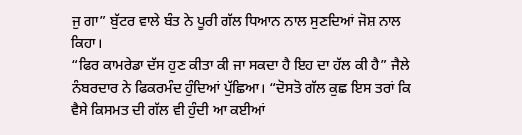ਜੁ ਗਾ” ਬੁੱਟਰ ਵਾਲੇ ਬੰਤ ਨੇ ਪੂਰੀ ਗੱਲ ਧਿਆਨ ਨਾਲ ਸੁਣਦਿਆਂ ਜੋਸ਼ ਨਾਲ ਕਿਹਾ।
“ਫਿਰ ਕਾਮਰੇਡਾ ਦੱਸ ਹੁਣ ਕੀਤਾ ਕੀ ਜਾ ਸਕਦਾ ਹੈ ਇਹ ਦਾ ਹੱਲ ਕੀ ਹੈ” ਜੈਲੇ ਨੰਬਰਦਾਰ ਨੇ ਫਿਕਰਮੰਦ ਹੁੰਦਿਆਂ ਪੁੱਛਿਆ। “ਦੋਸਤੋ ਗੱਲ ਕੁਛ ਇਸ ਤਰਾਂ ਕਿ ਵੈਸੇ ਕਿਸਮਤ ਦੀ ਗੱਲ ਵੀ ਹੁੰਦੀ ਆ ਕਈਆਂ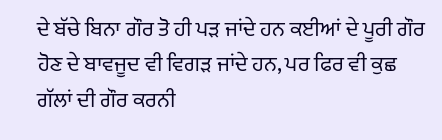ਦੇ ਬੱਚੇ ਬਿਨਾ ਗੌਰ ਤੋ ਹੀ ਪੜ ਜਾਂਦੇ ਹਨ ਕਈਆਂ ਦੇ ਪੂਰੀ ਗੌਰ ਹੋਣ ਦੇ ਬਾਵਜੂਦ ਵੀ ਵਿਗੜ ਜਾਂਦੇ ਹਨ, ਪਰ ਫਿਰ ਵੀ ਕੁਛ ਗੱਲਾਂ ਦੀ ਗੌਰ ਕਰਨੀ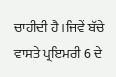ਚਾਹੀਦੀ ਹੈ।ਜਿਵੇਂ ਬੱਚੇ ਵਾਸਤੇ ਪ੍ਰਇਮਰੀ 6 ਦੇ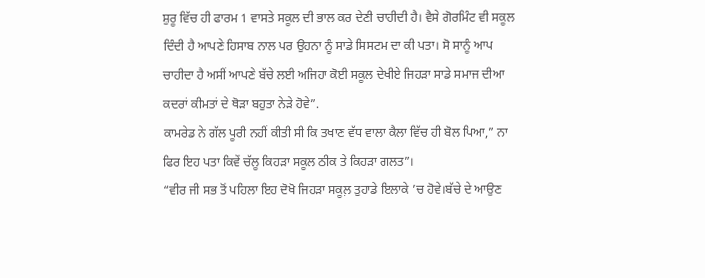ਸ਼ੁਰੂ ਵਿੱਚ ਹੀ ਫਾਰਮ 1 ਵਾਸਤੇ ਸਕੂਲ ਦੀ ਭਾਲ ਕਰ ਦੇਣੀ ਚਾਹੀਦੀ ਹੈ। ਵੈਸੇ ਗੋਰਮਿੰਟ ਵੀ ਸਕੂਲ ਦਿੰਦੀ ਹੈ ਆਪਣੇ ਹਿਸਾਬ ਨਾਲ ਪਰ ਉਹਨਾ ਨੂੰ ਸਾਡੇ ਸਿਸਟਮ ਦਾ ਕੀ ਪਤਾ। ਸੋ ਸਾਨੂੰ ਆਪ ਚਾਹੀਦਾ ਹੈ ਅਸੀਂ ਆਪਣੇ ਬੱਚੇ ਲਈ ਅਜਿਹਾ ਕੋਈ ਸਕੂਲ ਦੇਖੀਏ ਜਿਹੜਾ ਸਾਡੇ ਸਮਾਜ ਦੀਆ ਕਦਰਾਂ ਕੀਮਤਾਂ ਦੇ ਥੋੜਾ ਬਹੁਤਾ ਨੇੜੇ ਹੋਵੇ”.
ਕਾਮਰੇਡ ਨੇ ਗੱਲ ਪੂਰੀ ਨਹੀਂ ਕੀਤੀ ਸੀ ਕਿ ਤਖਾਣ ਵੱਧ ਵਾਲਾ ਕੈਲਾ ਵਿੱਚ ਹੀ ਬੋਲ ਪਿਆ,” ਨਾ ਫਿਰ ਇਹ ਪਤਾ ਕਿਵੇਂ ਚੱਲੂ ਕਿਹੜਾ ਸਕੂਲ ਠੀਕ ਤੇ ਕਿਹੜਾ ਗਲਤ”।
“ਵੀਰ ਜੀ ਸਭ ਤੋਂ ਪਹਿਲਾ ਇਹ ਦੋਖੋ ਜਿਹੜਾ ਸਕੂਲ਼ ਤੁਹਾਡੇ ਇਲਾਕੇ ’ਚ ਹੋਵੇ।ਬੱਚੇ ਦੇ ਆਉਣ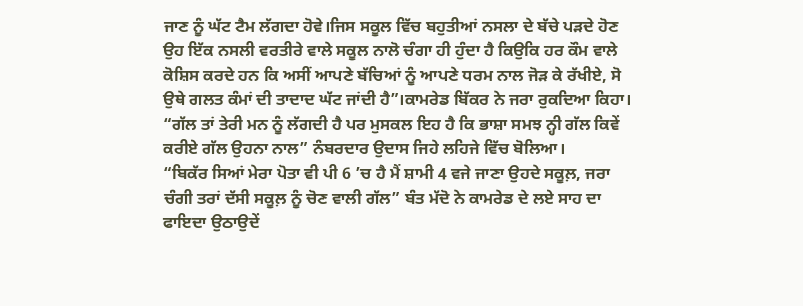ਜਾਣ ਨੂੰ ਘੱਟ ਟੈਮ ਲੱਗਦਾ ਹੋਵੇ।ਜਿਸ ਸਕੂਲ ਵਿੱਚ ਬਹੁਤੀਆਂ ਨਸਲਾ ਦੇ ਬੱਚੇ ਪੜਦੇ ਹੋਣ ਉਹ ਇੱਕ ਨਸਲੀ ਵਰਤੀਰੇ ਵਾਲੇ ਸਕੂਲ ਨਾਲੋ ਚੰਗਾ ਹੀ ਹੁੰਦਾ ਹੈ ਕਿਉਕਿ ਹਰ ਕੌਮ ਵਾਲੇ ਕੋਸ਼ਿਸ ਕਰਦੇ ਹਨ ਕਿ ਅਸੀਂ ਆਪਣੇ ਬੱਚਿਆਂ ਨੂੰ ਆਪਣੇ ਧਰਮ ਨਾਲ ਜੋੜ ਕੇ ਰੱਖੀਏ, ਸੋ ਉਥੇ ਗਲਤ ਕੰਮਾਂ ਦੀ ਤਾਦਾਦ ਘੱਟ ਜਾਂਦੀ ਹੈ”।ਕਾਮਰੇਡ ਬਿੱਕਰ ਨੇ ਜਰਾ ਰੁਕਦਿਆ ਕਿਹਾ।
“ਗੱਲ ਤਾਂ ਤੇਰੀ ਮਨ ਨੂੰ ਲੱਗਦੀ ਹੈ ਪਰ ਮੁਸਕਲ ਇਹ ਹੈ ਕਿ ਭਾਸ਼ਾ ਸਮਝ ਨ੍ਹੀ ਗੱਲ ਕਿਵੇਂ ਕਰੀਏ ਗੱਲ ਉਹਨਾ ਨਾਲ” ਨੰਬਰਦਾਰ ਉਦਾਸ ਜਿਹੇ ਲਹਿਜੇ ਵਿੱਚ ਬੋਲਿਆ।
“ਬਿਕੱਰ ਸਿਆਂ ਮੇਰਾ ਪੋਤਾ ਵੀ ਪੀ 6 ’ਚ ਹੈ ਮੈਂ ਸ਼ਾਮੀ 4 ਵਜੇ ਜਾਣਾ ਉਹਦੇ ਸਕੂਲ਼, ਜਰਾ ਚੰਗੀ ਤਰਾਂ ਦੱਸੀ ਸਕੂਲ਼ ਨੂੰ ਚੋਣ ਵਾਲੀ ਗੱਲ” ਬੰਤ ਮੱਦੋ ਨੇ ਕਾਮਰੇਡ ਦੇ ਲਏ ਸਾਹ ਦਾ ਫਾਇਦਾ ਉਠਾਉਦੇਂ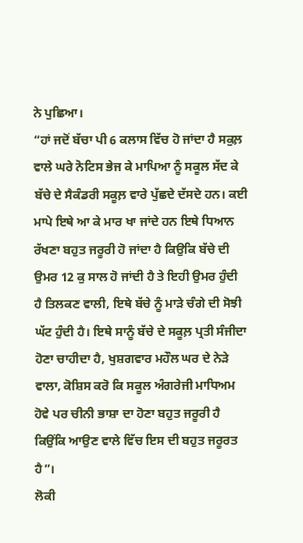ਨੇ ਪੁਛਿਆ।
“ਹਾਂ ਜਦੋਂ ਬੱਚਾ ਪੀ 6 ਕਲਾਸ ਵਿੱਚ ਹੋ ਜਾਂਦਾ ਹੈ ਸਕੁਲ਼ ਵਾਲੇ ਘਰੇ ਨੋਟਿਸ ਭੇਜ ਕੇ ਮਾਪਿਆ ਨੂੰ ਸਕੂਲ ਸੱਦ ਕੇ ਬੱਚੇ ਦੇ ਸੈਕੰਡਰੀ ਸਕੂਲ਼ ਵਾਰੇ ਪੁੱਛਦੇ ਦੱਸਦੇ ਹਨ। ਕਈ ਮਾਪੇ ਇਥੇ ਆ ਕੇ ਮਾਰ ਖਾ ਜਾਂਦੇ ਹਨ ਇਥੇ ਧਿਆਨ ਰੱਖਣਾ ਬਹੁਤ ਜਰੂਰੀ ਹੋ ਜਾਂਦਾ ਹੈ ਕਿਉਕਿ ਬੱਚੇ ਦੀ ਉਮਰ 12 ਕੁ ਸਾਲ ਹੋ ਜਾਂਦੀ ਹੈ ਤੇ ਇਹੀ ਉਮਰ ਹੁੰਦੀ ਹੈ ਤਿਲਕਣ ਵਾਲੀ, ਇਥੇ ਬੱਚੇ ਨੂੰ ਮਾੜੇ ਚੰਗੇ ਦੀ ਸੋਝੀ ਘੱਟ ਹੁੰਦੀ ਹੈ। ਇਥੇ ਸਾਨੂੰ ਬੱਚੇ ਦੇ ਸਕੂਲ਼ ਪ੍ਰਤੀ ਸੰਜੀਦਾ ਹੋਣਾ ਚਾਹੀਦਾ ਹੈ, ਖੁਸ਼ਗਵਾਰ ਮਹੌਲ ਘਰ ਦੇ ਨੇੜੇ ਵਾਲਾ, ਕੋਸ਼ਿਸ ਕਰੋ ਕਿ ਸਕੂਲ ਅੰਗਰੇਜੀ ਮਾਧਿਅਮ ਹੋਵੇ ਪਰ ਚੀਨੀ ਭਾਸ਼ਾ ਦਾ ਹੋਣਾ ਬਹੁਤ ਜਰੂਰੀ ਹੈ ਕਿਉਂਕਿ ਆਉਣ ਵਾਲੇ ਵਿੱਚ ਇਸ ਦੀ ਬਹੁਤ ਜਰੂਰਤ ਹੈ”।
ਲੋਕੀ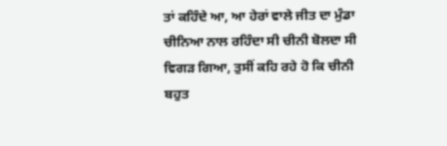ਤਾਂ ਕਹਿੰਦੇ ਆ, ਆ ਹੇਰਾਂ ਵਾਲੇ ਜੀਤ ਦਾ ਮੁੰਡਾ ਚੀਨਿਆ ਨਾਲ ਰਹਿੰਦਾ ਸੀ ਚੀਨੀ ਬੋਲਦਾ ਸੀ ਵਿਗੜ ਗਿਆ, ਤੁਸੀਂ ਕਹਿ ਰਹੇ ਹੋ ਕਿ ਚੀਨੀ ਬਹੁਤ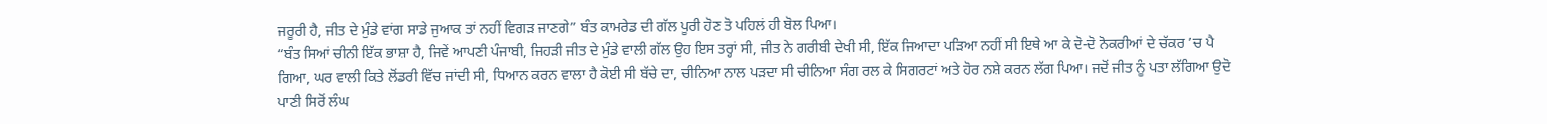ਜਰੂਰੀ ਹੈ, ਜੀਤ ਦੇ ਮੁੰਡੇ ਵਾਂਗ ਸਾਡੇ ਜੁਆਕ ਤਾਂ ਨਹੀਂ ਵਿਗੜ ਜਾਣਗੇ” ਬੰਤ ਕਾਮਰੇਡ ਦੀ ਗੱਲ ਪੂਰੀ ਹੋਣ ਤੋ ਪਹਿਲਂ ਹੀ ਬੋਲ ਪਿਆ।
“ਬੰਤ ਸਿਆਂ ਚੀਨੀ ਇੱਕ ਭਾਸ਼ਾ ਹੈ, ਜਿਵੇਂ ਆਪਣੀ ਪੰਜਾਬੀ, ਜਿਹੜੀ ਜੀਤ ਦੇ ਮੁੰਡੇ ਵਾਲੀ ਗੱਲ ਉਹ ਇਸ ਤਰ੍ਹਾਂ ਸੀ, ਜੀਤ ਨੇ ਗਰੀਬੀ ਦੇਖੀ ਸੀ, ਇੱਕ ਜਿਆਦਾ ਪੜਿਆ ਨਹੀਂ ਸੀ ਇਥੇ ਆ ਕੇ ਦੋ-ਦੋ ਨੋਕਰੀਆਂ ਦੇ ਚੱਕਰ ’ਚ ਪੈ ਗਿਆ, ਘਰ ਵਾਲੀ ਕਿਤੇ ਲੋਂਡਰੀ ਵਿੱਚ ਜਾਂਦੀ ਸੀ, ਧਿਆਨ ਕਰਨ ਵਾਲਾ ਹੈ ਕੋਈ ਸੀ ਬੱਚੇ ਦਾ, ਚੀਨਿਆ ਨਾਲ ਪੜਦਾ ਸੀ ਚੀਨਿਆ ਸੰਗ ਰਲ ਕੇ ਸਿਗਰਟਾਂ ਅਤੇ ਹੋਰ ਨਸ਼ੇ ਕਰਨ ਲੱਗ ਪਿਆ। ਜਦੋਂ ਜੀਤ ਨੂੰ ਪਤਾ ਲੱਗਿਆ ਉਦੋ ਪਾਣੀ ਸਿਰੋਂ ਲੰਘ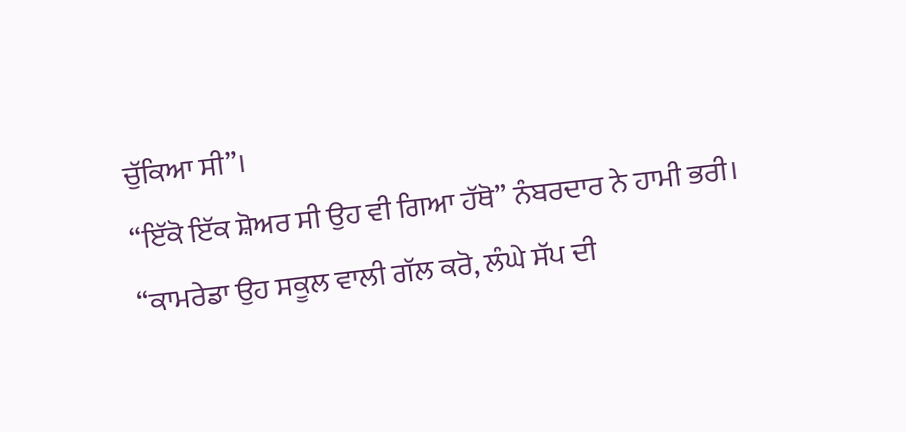ਚੁੱਕਿਆ ਸੀ”।
“ਇੱਕੋ ਇੱਕ ਸ਼ੋਅਰ ਸੀ ਉਹ ਵੀ ਗਿਆ ਹੱਥੋ” ਨੰਬਰਦਾਰ ਨੇ ਹਾਮੀ ਭਰੀ।
“ਕਾਮਰੇਡਾ ਉਹ ਸਕੂਲ ਵਾਲੀ ਗੱਲ ਕਰੋ, ਲੰਘੇ ਸੱਪ ਦੀ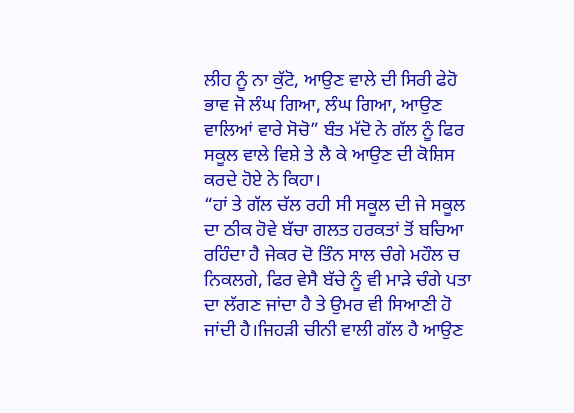ਲੀਹ ਨੂੰ ਨਾ ਕੁੱਟੋ, ਆਉਣ ਵਾਲੇ ਦੀ ਸਿਰੀ ਫੇਹੋ ਭਾਵ ਜੋ ਲੰਘ ਗਿਆ, ਲੰਘ ਗਿਆ, ਆਉਣ ਵਾਲਿਆਂ ਵਾਰੇ ਸੋਚੋ” ਬੰਤ ਮੱਦੋ ਨੇ ਗੱਲ ਨੂੰ ਫਿਰ ਸਕੂਲ ਵਾਲੇ ਵਿਸ਼ੇ ਤੇ ਲੈ ਕੇ ਆਉਣ ਦੀ ਕੋਸ਼ਿਸ ਕਰਦੇ ਹੋਏ ਨੇ ਕਿਹਾ।
“ਹਾਂ ਤੇ ਗੱਲ ਚੱਲ ਰਹੀ ਸੀ ਸਕੂਲ ਦੀ ਜੇ ਸਕੂਲ ਦਾ ਠੀਕ ਹੋਵੇ ਬੱਚਾ ਗਲਤ ਹਰਕਤਾਂ ਤੋਂ ਬਚਿਆ ਰਹਿੰਦਾ ਹੈ ਜੇਕਰ ਦੋ ਤਿੰਨ ਸਾਲ ਚੰਗੇ ਮਹੌਲ ਚ ਨਿਕਲਗੇ, ਫਿਰ ਵੇਸੈ ਬੱਚੇ ਨੂੰ ਵੀ ਮਾੜੇ ਚੰਗੇ ਪਤਾ ਦਾ ਲੱਗਣ ਜਾਂਦਾ ਹੈ ਤੇ ਉਮਰ ਵੀ ਸਿਆਣੀ ਹੋ ਜਾਂਦੀ ਹੈ।ਜਿਹੜੀ ਚੀਨੀ ਵਾਲੀ ਗੱਲ ਹੈ ਆਉਣ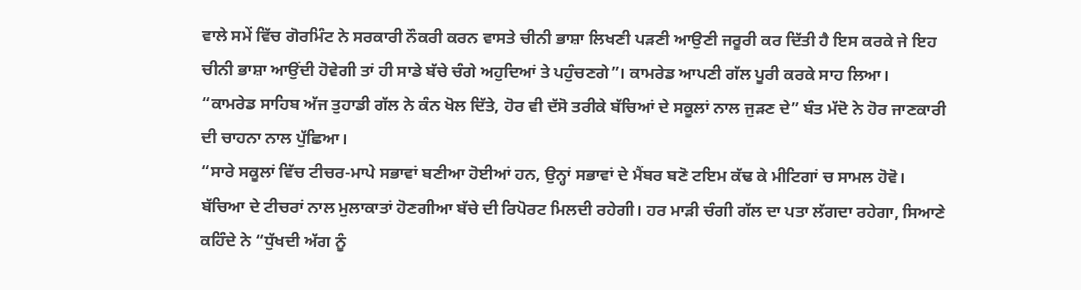ਵਾਲੇ ਸਮੇਂ ਵਿੱਚ ਗੋਰਮਿੰਟ ਨੇ ਸਰਕਾਰੀ ਨੌਕਰੀ ਕਰਨ ਵਾਸਤੇ ਚੀਨੀ ਭਾਸ਼ਾ ਲਿਖਣੀ ਪੜਣੀ ਆਉਣੀ ਜਰੂਰੀ ਕਰ ਦਿੱਤੀ ਹੈ ਇਸ ਕਰਕੇ ਜੇ ਇਹ ਚੀਨੀ ਭਾਸ਼ਾ ਆਉਂਦੀ ਹੋਵੇਗੀ ਤਾਂ ਹੀ ਸਾਡੇ ਬੱਚੇ ਚੰਗੇ ਅਹੁਦਿਆਂ ਤੇ ਪਹੁੰਚਣਗੇ”। ਕਾਮਰੇਡ ਆਪਣੀ ਗੱਲ ਪੂਰੀ ਕਰਕੇ ਸਾਹ ਲਿਆ।
“ਕਾਮਰੇਡ ਸਾਹਿਬ ਅੱਜ ਤੁਹਾਡੀ ਗੱਲ ਨੇ ਕੰਨ ਖੋਲ ਦਿੱਤੇ, ਹੋਰ ਵੀ ਦੱਸੋ ਤਰੀਕੇ ਬੱਚਿਆਂ ਦੇ ਸਕੂਲਾਂ ਨਾਲ ਜੁੜਣ ਦੇ” ਬੰਤ ਮੱਦੋ ਨੇ ਹੋਰ ਜਾਣਕਾਰੀ ਦੀ ਚਾਹਨਾ ਨਾਲ ਪੁੱਛਿਆ।
“ਸਾਰੇ ਸਕੂਲਾਂ ਵਿੱਚ ਟੀਚਰ-ਮਾਪੇ ਸਭਾਵਾਂ ਬਣੀਆ ਹੋਈਆਂ ਹਨ, ਉਨ੍ਹਾਂ ਸਭਾਵਾਂ ਦੇ ਮੈਂਬਰ ਬਣੋ ਟਇਮ ਕੱਢ ਕੇ ਮੀਟਿਗਾਂ ਚ ਸਾਮਲ ਹੋਵੋ। ਬੱਚਿਆ ਦੇ ਟੀਚਰਾਂ ਨਾਲ ਮੁਲਾਕਾਤਾਂ ਹੋਣਗੀਆ ਬੱਚੇ ਦੀ ਰਿਪੋਰਟ ਮਿਲਦੀ ਰਹੇਗੀ। ਹਰ ਮਾੜੀ ਚੰਗੀ ਗੱਲ ਦਾ ਪਤਾ ਲੱਗਦਾ ਰਹੇਗਾ, ਸਿਆਣੇ ਕਹਿੰਦੇ ਨੇ “ਧੁੱਖਦੀ ਅੱਗ ਨੂੰ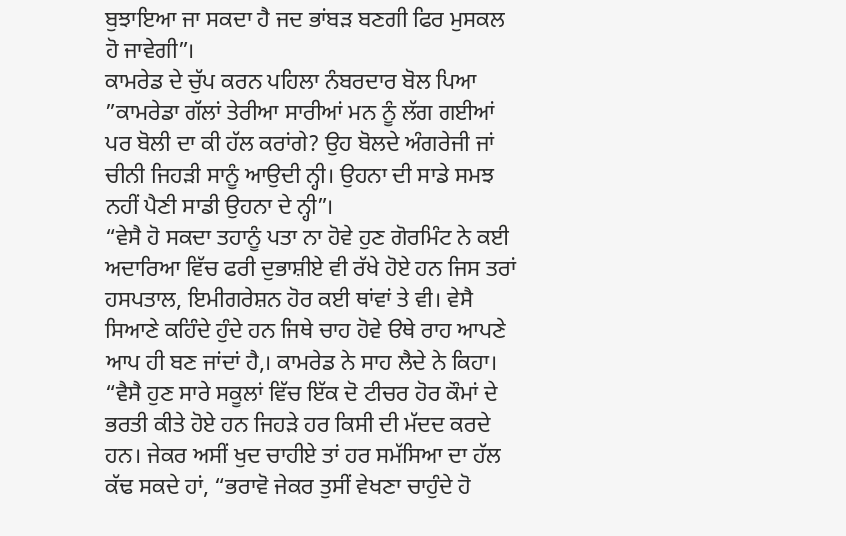ਬੁਝਾਇਆ ਜਾ ਸਕਦਾ ਹੈ ਜਦ ਭਾਂਬੜ ਬਣਗੀ ਫਿਰ ਮੁਸਕਲ ਹੋ ਜਾਵੇਗੀ”।
ਕਾਮਰੇਡ ਦੇ ਚੁੱਪ ਕਰਨ ਪਹਿਲਾ ਨੰਬਰਦਾਰ ਬੋਲ ਪਿਆ ”ਕਾਮਰੇਡਾ ਗੱਲਾਂ ਤੇਰੀਆ ਸਾਰੀਆਂ ਮਨ ਨੂੰ ਲੱਗ ਗਈਆਂ ਪਰ ਬੋਲੀ ਦਾ ਕੀ ਹੱਲ ਕਰਾਂਗੇ? ਉਹ ਬੋਲਦੇ ਅੰਗਰੇਜੀ ਜਾਂ ਚੀਨੀ ਜਿਹੜੀ ਸਾਨੂੰ ਆਉਦੀ ਨ੍ਹੀ। ਉਹਨਾ ਦੀ ਸਾਡੇ ਸਮਝ ਨਹੀਂ ਪੈਣੀ ਸਾਡੀ ਉਹਨਾ ਦੇ ਨ੍ਹੀ”।
“ਵੇਸੈ ਹੋ ਸਕਦਾ ਤਹਾਨੂੰ ਪਤਾ ਨਾ ਹੋਵੇ ਹੁਣ ਗੋਰਮਿੰਟ ਨੇ ਕਈ ਅਦਾਰਿਆ ਵਿੱਚ ਫਰੀ ਦੁਭਾਸ਼ੀਏ ਵੀ ਰੱਖੇ ਹੋਏ ਹਨ ਜਿਸ ਤਰਾਂ ਹਸਪਤਾਲ, ਇਮੀਗਰੇਸ਼ਨ ਹੋਰ ਕਈ ਥਾਂਵਾਂ ਤੇ ਵੀ। ਵੇਸੈ ਸਿਆਣੇ ਕਹਿੰਦੇ ਹੁੰਦੇ ਹਨ ਜਿਥੇ ਚਾਹ ਹੋਵੇ ੳਥੇ ਰਾਹ ਆਪਣੇ ਆਪ ਹੀ ਬਣ ਜਾਂਦਾਂ ਹੈ,। ਕਾਮਰੇਡ ਨੇ ਸਾਹ ਲੈਦੇ ਨੇ ਕਿਹਾ। “ਵੈਸੈ ਹੁਣ ਸਾਰੇ ਸਕੂਲਾਂ ਵਿੱਚ ਇੱਕ ਦੋ ਟੀਚਰ ਹੋਰ ਕੌਮਾਂ ਦੇ ਭਰਤੀ ਕੀਤੇ ਹੋਏ ਹਨ ਜਿਹੜੇ ਹਰ ਕਿਸੀ ਦੀ ਮੱਦਦ ਕਰਦੇ ਹਨ। ਜੇਕਰ ਅਸੀਂ ਖੁਦ ਚਾਹੀਏ ਤਾਂ ਹਰ ਸਮੱਸਿਆ ਦਾ ਹੱਲ ਕੱਢ ਸਕਦੇ ਹਾਂ, “ਭਰਾਵੋ ਜੇਕਰ ਤੁਸੀਂ ਵੇਖਣਾ ਚਾਹੁੰਦੇ ਹੋ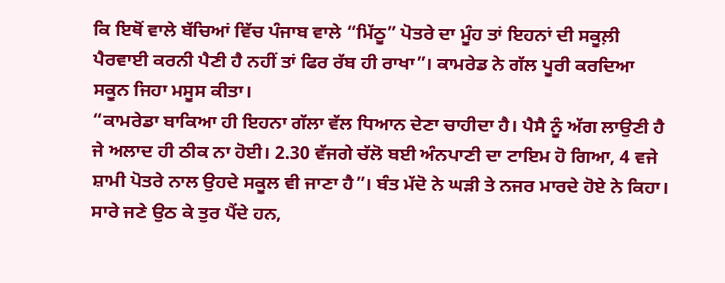ਕਿ ਇਥੋਂ ਵਾਲੇ ਬੱਚਿਆਂ ਵਿੱਚ ਪੰਜਾਬ ਵਾਲੇ “ਮਿੱਠੂ” ਪੋਤਰੇ ਦਾ ਮੂੰਹ ਤਾਂ ਇਹਨਾਂ ਦੀ ਸਕੂਲ਼ੀ ਪੈਰਵਾਈ ਕਰਨੀ ਪੈਣੀ ਹੈ ਨਹੀਂ ਤਾਂ ਫਿਰ ਰੱਬ ਹੀ ਰਾਖਾ”। ਕਾਮਰੇਡ ਨੇ ਗੱਲ ਪੂਰੀ ਕਰਦਿਆ ਸਕੂਨ ਜਿਹਾ ਮਸੂਸ ਕੀਤਾ।
“ਕਾਮਰੇਡਾ ਬਾਕਿਆ ਹੀ ਇਹਨਾ ਗੱਲਾ ਵੱਲ ਧਿਆਨ ਦੇਣਾ ਚਾਹੀਦਾ ਹੈ। ਪੈਸੈ ਨੂੰ ਅੱਗ ਲਾਉਣੀ ਹੈ ਜੇ ਅਲਾਦ ਹੀ ਠੀਕ ਨਾ ਹੋਈ। 2.30 ਵੱਜਗੇ ਚੱਲੋ ਬਈ ਅੰਨਪਾਣੀ ਦਾ ਟਾਇਮ ਹੋ ਗਿਆ, 4 ਵਜੇ ਸ਼ਾਮੀ ਪੋਤਰੇ ਨਾਲ ਉਹਦੇ ਸਕੂਲ ਵੀ ਜਾਣਾ ਹੈ”। ਬੰਤ ਮੱਦੋ ਨੇ ਘੜੀ ਤੇ ਨਜਰ ਮਾਰਦੇ ਹੋਏ ਨੇ ਕਿਹਾ।
ਸਾਰੇ ਜਣੇ ਉਠ ਕੇ ਤੁਰ ਪੈਂਦੇ ਹਨ,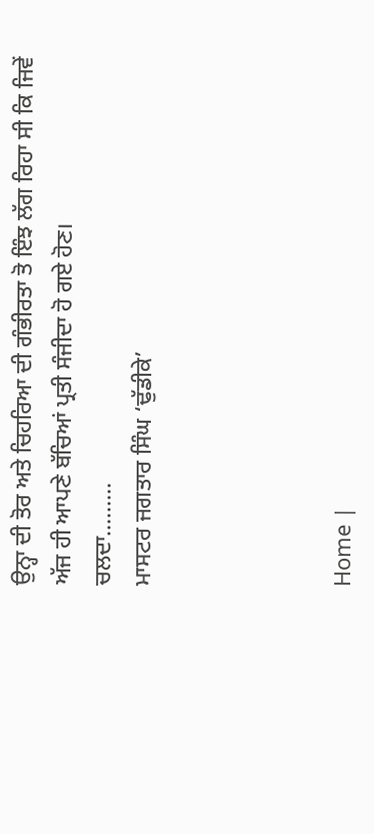ਉਨ੍ਹਾ ਦੀ ਤੋਰ ਅਤੇ ਚਿਹਰਿਆ ਦੀ ਗੰਭੀਰਤਾ ਤੋ ਇੰਝ ਲੱਗ ਰਿਹਾ ਸੀ ਕਿ ਜਿਵੇਂ ਅੱਜ ਹੀ ਆਪਣੇ ਬੱਚਿਆਂ ਪ੍ਰਤੀ ਸੰਜੀਦਾ ਹੋ ਗਏ ਹੋਣ।
ਚਲਦਾ………
ਮਾਸਟਰ ਜਗਤਾਰ ਸਿੰਘ ‘ਢੁੱਡੀਕੇ’




Home |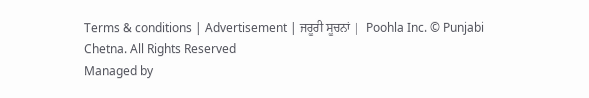Terms & conditions | Advertisement | ਜਰੂਰੀ ਸੂਚਨਾਂ |  Poohla Inc. © Punjabi Chetna. All Rights Reserved
Managed by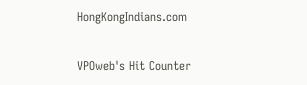HongKongIndians.com

VPOweb's Hit Counter